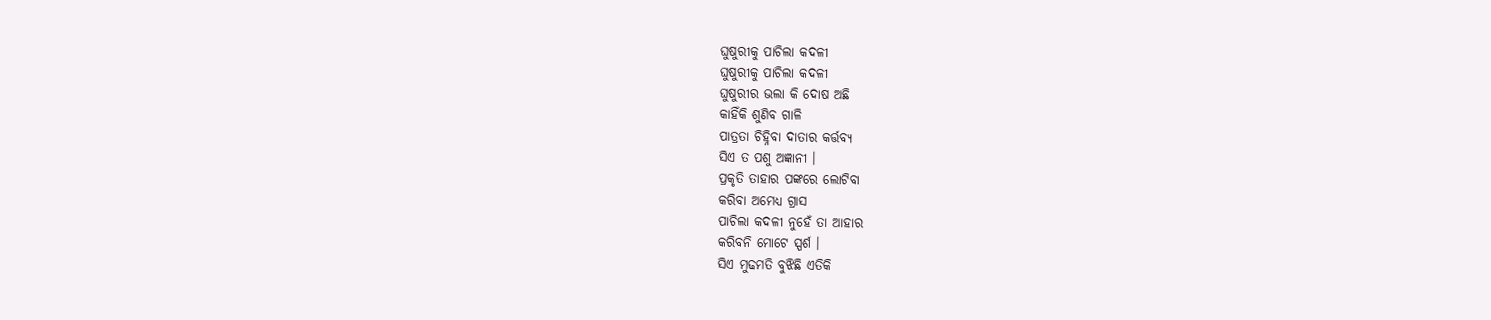ଘୁଷୁରୀକୁ ପାଚିଲା କଦଳୀ
ଘୁଷୁରୀକୁ ପାଚିଲା କଦଳୀ
ଘୁଷୁରୀର ଭଲା କି ଦୋଷ ଅଛି
କାହିଁକି ଶୁଣିବ ଗାଳି
ପାତ୍ରତା ଚିହ୍ନିବା ଦାତାର କର୍ତ୍ତବ୍ୟ
ସିଏ ତ ପଶୁ ଅଜ୍ଞାନୀ ।
ପ୍ରକୃତି ତାହାର ପଙ୍କରେ ଲୋଟିବା
କରିବା ଅମେଧ୍ୟ ଗ୍ରାସ
ପାଚିଲା କଦଳୀ ନୁହେଁ ତା ଆହାର
କରିବନି ମୋଟେ ସ୍ପର୍ଶ ।
ସିଏ ମୁଢମତି ବୁଝିଛି ଏତିକି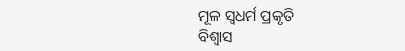ମୂଳ ସ୍ୱଧର୍ମ ପ୍ରକୃତି
ବିଶ୍ୱାସ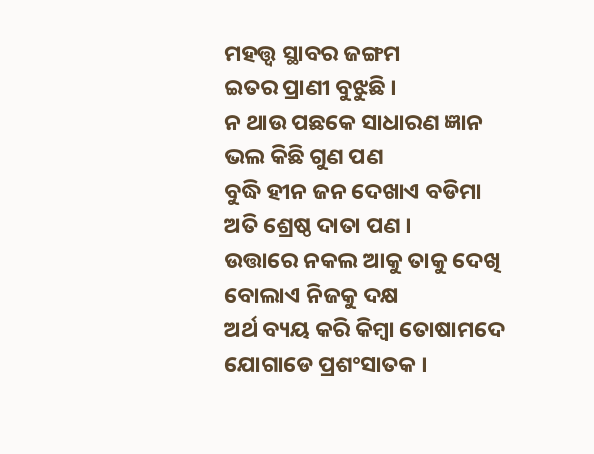ମହତ୍ତ୍ଵ ସ୍ଥାବର ଜଙ୍ଗମ
ଇତର ପ୍ରାଣୀ ବୁଝୁଛି ।
ନ ଥାଉ ପଛକେ ସାଧାରଣ ଜ୍ଞାନ
ଭଲ କିଛି ଗୁଣ ପଣ
ବୁଦ୍ଧି ହୀନ ଜନ ଦେଖାଏ ବଡିମା
ଅତି ଶ୍ରେଷ୍ଠ ଦାତା ପଣ ।
ଉତ୍ତାରେ ନକଲ ଆକୁ ତାକୁ ଦେଖି
ବୋଲାଏ ନିଜକୁ ଦକ୍ଷ
ଅର୍ଥ ବ୍ୟୟ କରି କିମ୍ବା ତୋଷାମଦେ
ଯୋଗାଡେ ପ୍ରଶଂସାତକ ।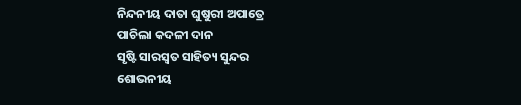ନିନ୍ଦନୀୟ ଦାତା ଘୁଷୁରୀ ଅପାତ୍ରେ
ପାଚିଲା କଦଳୀ ଦାନ
ସୃଷ୍ଟି ସାରସ୍ୱତ ସାହିତ୍ୟ ସୁନ୍ଦର
ଶୋଭନୀୟ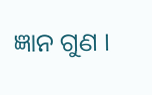ଜ୍ଞାନ ଗୁଣ ।